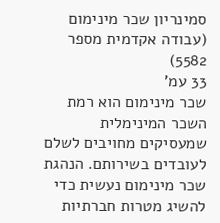סמינריון שכר מינימום (עבודה אקדמית מספר 5582)
33 עמ'
שכר מינימום הוא רמת השכר המינימלית שמעסיקים מחויבים לשלם לעובדים בשירותם. הנהגת שכר מינימום נעשית כדי להשיג מטרות חברתיות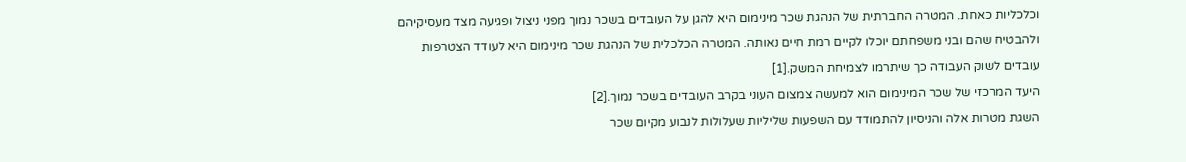וכלכליות כאחת. המטרה החברתית של הנהגת שכר מינימום היא להגן על העובדים בשכר נמוך מפני ניצול ופגיעה מצד מעסיקיהם ולהבטיח שהם ובני משפחתם יוכלו לקיים רמת חיים נאותה. המטרה הכלכלית של הנהגת שכר מינימום היא לעודד הצטרפות עובדים לשוק העבודה כך שיתרמו לצמיחת המשק.[1]
היעד המרכזי של שכר המינימום הוא למעשה צמצום העוני בקרב העובדים בשכר נמוך.[2]
השגת מטרות אלה והניסיון להתמודד עם השפעות שליליות שעלולות לנבוע מקיום שכר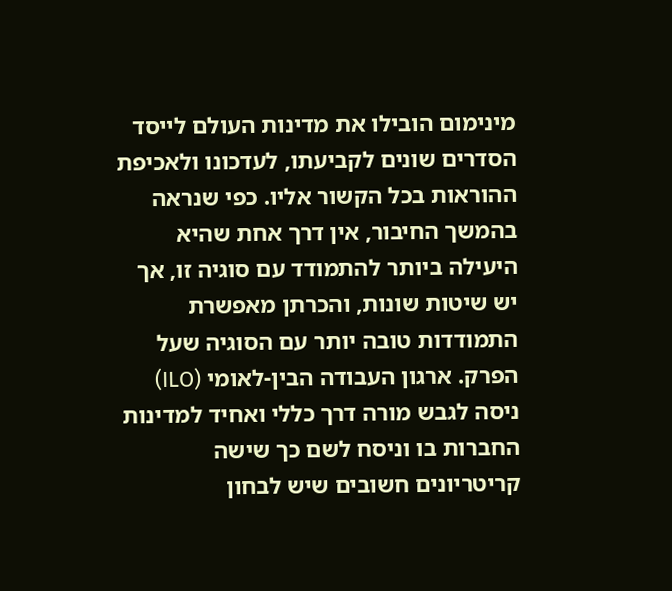מינימום הובילו את מדינות העולם לייסד הסדרים שונים לקביעתו, לעדכונו ולאכיפת ההוראות בכל הקשור אליו. כפי שנראה בהמשך החיבור, אין דרך אחת שהיא היעילה ביותר להתמודד עם סוגיה זו, אך יש שיטות שונות, והכרתן מאפשרת התמודדות טובה יותר עם הסוגיה שעל הפרק. ארגון העבודה הבין-לאומי (ILO) ניסה לגבש מורה דרך כללי ואחיד למדינות החברות בו וניסח לשם כך שישה קריטריונים חשובים שיש לבחון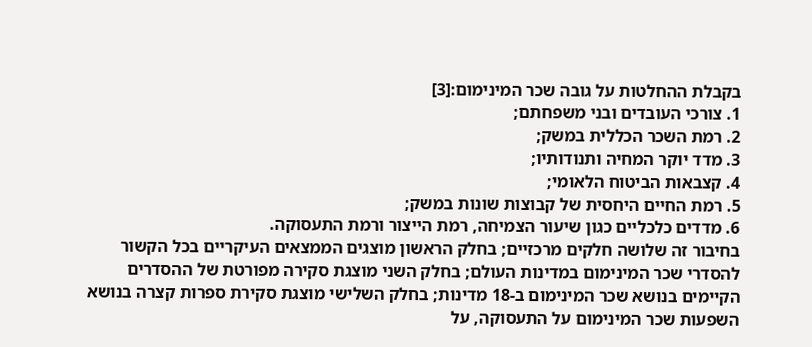בקבלת ההחלטות על גובה שכר המינימום:[3]
1. צורכי העובדים ובני משפחתם;
2. רמת השכר הכללית במשק;
3. מדד יוקר המחיה ותנודותיו;
4. קצבאות הביטוח הלאומי;
5. רמת החיים היחסית של קבוצות שונות במשק;
6. מדדים כלכליים כגון שיעור הצמיחה, רמת הייצור ורמת התעסוקה.
בחיבור זה שלושה חלקים מרכזיים; בחלק הראשון מוצגים הממצאים העיקריים בכל הקשור להסדרי שכר המינימום במדינות העולם; בחלק השני מוצגת סקירה מפורטת של ההסדרים הקיימים בנושא שכר המינימום ב-18 מדינות; בחלק השלישי מוצגת סקירת ספרות קצרה בנושא השפעות שכר המינימום על התעסוקה, על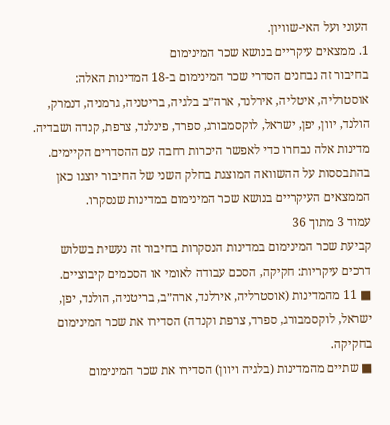העוני ועל האי-שוויון.
1. ממצאים עיקריים בנושא שכר המינימום
בחיבור זה נבחנים הסדרי שכר המינימום ב-18 המדינות האלה: אוסטרליה, איטליה, אירלנד, ארה״ב בלגיה, בריטניה, גרמניה, דנמרק, הולנד, יוון, יפן, ישראל, לוקסמבורג, ספרד, פינלנד, צרפת, קנדה ושבדיה. מדינות אלה נבחרו כדי לאפשר היכרות רחבה עם ההסדרים הקיימים. בהתבססות על ההשוואה המוצגת בחלק השני של החיבור יוצגו כאן הממצאים העיקריים בנושא שכר המינימום במדינות שנסקרו.
עמוד 3 מתוך 36
קביעת שכר המינימום במדינות הנסקרות בחיבור זה נעשית בשלוש דרכים עיקריות: חקיקה, הסכם עבודה לאומי או הסכמים קיבוציים.
■ 11 מהמדינות (אוסטרליה, אירלנד, ארה״ב, בריטניה, הולנד, יפן, ישראל, לוקסמבורג, ספרד, צרפת וקנדה) הסדירו את שכר המינימום בחקיקה.
■ שתיים מהמדינות (בלגיה ויוון) הסדירו את שכר המינימום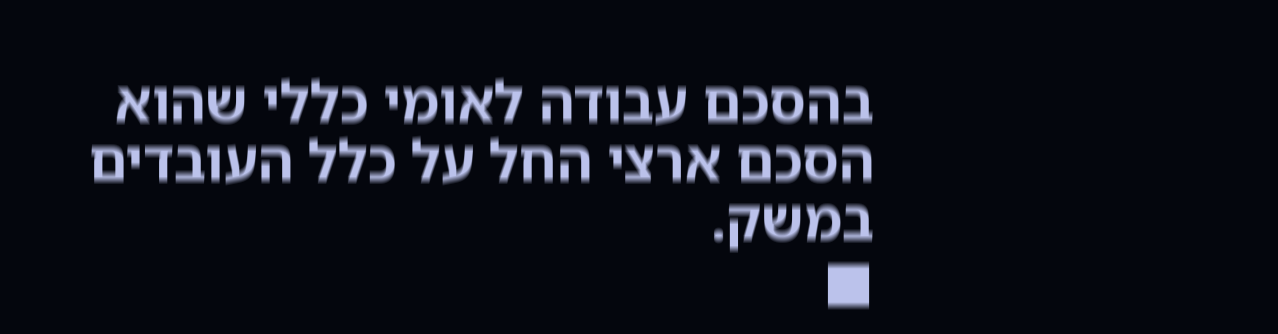בהסכם עבודה לאומי כללי שהוא הסכם ארצי החל על כלל העובדים במשק.
■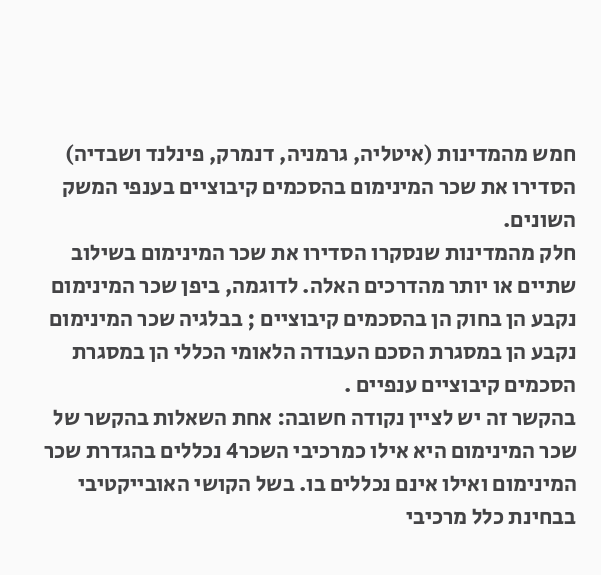חמש מהמדינות (איטליה, גרמניה, דנמרק, פינלנד ושבדיה) הסדירו את שכר המינימום בהסכמים קיבוציים בענפי המשק השונים.
חלק מהמדינות שנסקרו הסדירו את שכר המינימום בשילוב שתיים או יותר מהדרכים האלה. לדוגמה, ביפן שכר המינימום נקבע הן בחוק הן בהסכמים קיבוציים ; בבלגיה שכר המינימום נקבע הן במסגרת הסכם העבודה הלאומי הכללי הן במסגרת הסכמים קיבוציים ענפיים .
בהקשר זה יש לציין נקודה חשובה: אחת השאלות בהקשר של שכר המינימום היא אילו כמרכיבי השכר4 נכללים בהגדרת שכר המינימום ואילו אינם נכללים בו. בשל הקושי האובייקטיבי בבחינת כלל מרכיבי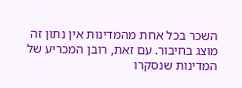השכר בכל אחת מהמדינות אין נתון זה מוצג בחיבור. עם זאת, רובן המכריע של המדינות שנסקרו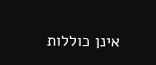אינן כוללות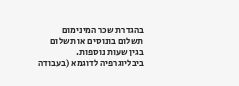בהגדרת שכר המינימום תשלום בונוסים או תשלום בגין שעות נוספות.
ביבליוגרפיה לדוגמא (בעבודה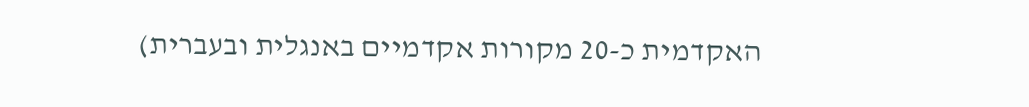האקדמית כ-20 מקורות אקדמיים באנגלית ובעברית)